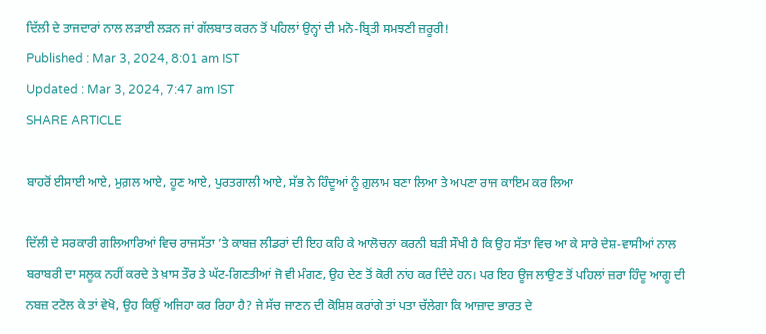ਦਿੱਲੀ ਦੇ ਤਾਜਦਾਰਾਂ ਨਾਲ ਲੜਾਈ ਲੜਨ ਜਾਂ ਗੱਲਬਾਤ ਕਰਨ ਤੋਂ ਪਹਿਲਾਂ ਉਨ੍ਹਾਂ ਦੀ ਮਨੋ-ਬ੍ਰਿਤੀ ਸਮਝਣੀ ਜ਼ਰੂਰੀ!
Published : Mar 3, 2024, 8:01 am IST
Updated : Mar 3, 2024, 7:47 am IST
SHARE ARTICLE

ਬਾਹਰੋਂ ਈਸਾਈ ਆਏ, ਮੁਗ਼ਲ ਆਏ, ਹੂਣ ਆਏ, ਪੁਰਤਗਾਲੀ ਆਏ, ਸੱਭ ਨੇ ਹਿੰਦੂਆਂ ਨੂੰ ਗ਼ੁਲਾਮ ਬਣਾ ਲਿਆ ਤੇ ਅਪਣਾ ਰਾਜ ਕਾਇਮ ਕਰ ਲਿਆ

ਦਿੱਲੀ ਦੇ ਸਰਕਾਰੀ ਗਲਿਆਰਿਆਂ ਵਿਚ ਰਾਜਸੱਤਾ ’ਤੇ ਕਾਬਜ਼ ਲੀਡਰਾਂ ਦੀ ਇਹ ਕਹਿ ਕੇ ਆਲੋਚਨਾ ਕਰਨੀ ਬੜੀ ਸੌਖੀ ਹੈ ਕਿ ਉਹ ਸੱਤਾ ਵਿਚ ਆ ਕੇ ਸਾਰੇ ਦੇਸ਼-ਵਾਸੀਆਂ ਨਾਲ ਬਰਾਬਰੀ ਦਾ ਸਲੂਕ ਨਹੀਂ ਕਰਦੇ ਤੇ ਖ਼ਾਸ ਤੌਰ ਤੇ ਘੱਟ-ਗਿਣਤੀਆਂ ਜੋ ਵੀ ਮੰਗਣ, ਉਹ ਦੇਣ ਤੋਂ ਕੋਰੀ ਨਾਂਹ ਕਰ ਦਿੰਦੇ ਹਨ। ਪਰ ਇਹ ਊਜ ਲਾਉਣ ਤੋਂ ਪਹਿਲਾਂ ਜ਼ਰਾ ਹਿੰਦੂ ਆਗੂ ਦੀ ਨਬਜ਼ ਟਟੋਲ ਕੇ ਤਾਂ ਵੇਖੋ, ਉਹ ਕਿਉਂ ਅਜਿਹਾ ਕਰ ਰਿਹਾ ਹੈ? ਜੇ ਸੱਚ ਜਾਣਨ ਦੀ ਕੋਸ਼ਿਸ਼ ਕਰਾਂਗੇ ਤਾਂ ਪਤਾ ਚੱਲੇਗਾ ਕਿ ਆਜ਼ਾਦ ਭਾਰਤ ਦੇ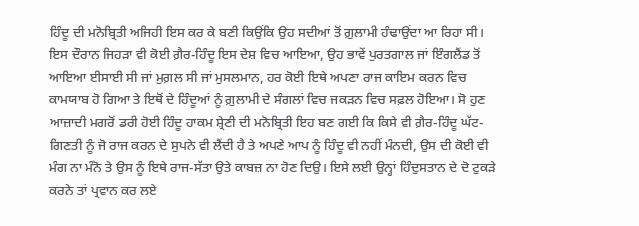ਹਿੰਦੂ ਦੀ ਮਨੋਬ੍ਰਿਤੀ ਅਜਿਹੀ ਇਸ ਕਰ ਕੇ ਬਣੀ ਕਿਉਂਕਿ ਉਹ ਸਦੀਆਂ ਤੋਂ ਗ਼ੁਲਾਮੀ ਹੰਢਾਉਂਦਾ ਆ ਰਿਹਾ ਸੀ। ਇਸ ਦੌਰਾਨ ਜਿਹੜਾ ਵੀ ਕੋਈ ਗ਼ੈਰ-ਹਿੰਦੂ ਇਸ ਦੇਸ਼ ਵਿਚ ਆਇਆ, ਉਹ ਭਾਵੇਂ ਪੁਰਤਗਾਲ ਜਾਂ ਇੰਗਲੈਂਡ ਤੋਂ ਆਇਆ ਈਸਾਈ ਸੀ ਜਾਂ ਮੁਗ਼ਲ ਸੀ ਜਾਂ ਮੁਸਲਮਾਨ, ਹਰ ਕੋਈ ਇਥੇ ਅਪਣਾ ਰਾਜ ਕਾਇਮ ਕਰਨ ਵਿਚ ਕਾਮਯਾਬ ਹੋ ਗਿਆ ਤੇ ਇਥੋਂ ਦੇ ਹਿੰਦੂਆਂ ਨੂੰ ਗ਼ੁਲਾਮੀ ਦੇ ਸੰਗਲਾਂ ਵਿਚ ਜਕੜਨ ਵਿਚ ਸਫ਼ਲ ਹੋਇਆ। ਸੋ ਹੁਣ ਆਜ਼ਾਦੀ ਮਗਰੋਂ ਡਰੀ ਹੋਈ ਹਿੰਦੂ ਹਾਕਮ ਸ਼੍ਰੇਣੀ ਦੀ ਮਨੋਬ੍ਰਿਤੀ ਇਹ ਬਣ ਗਈ ਕਿ ਕਿਸੇ ਵੀ ਗ਼ੈਰ-ਹਿੰਦੂ ਘੱਟ-ਗਿਣਤੀ ਨੂੰ ਜੋ ਰਾਜ ਕਰਨ ਦੇ ਸੁਪਨੇ ਵੀ ਲੈਂਦੀ ਹੈ ਤੇ ਅਪਣੇ ਆਪ ਨੂੰ ਹਿੰਦੂ ਵੀ ਨਹੀਂ ਮੰਨਦੀ, ਉਸ ਦੀ ਕੋਈ ਵੀ ਮੰਗ ਨਾ ਮੰਨੋ ਤੇ ਉਸ ਨੂੰ ਇਥੇ ਰਾਜ-ਸੱਤਾ ਉਤੇ ਕਾਬਜ਼ ਨਾ ਹੋਣ ਦਿਉ। ਇਸੇ ਲਈ ਉਨ੍ਹਾਂ ਹਿੰਦੁਸਤਾਨ ਦੇ ਦੋ ਟੁਕੜੇ ਕਰਨੇ ਤਾਂ ਪ੍ਰਵਾਨ ਕਰ ਲਏ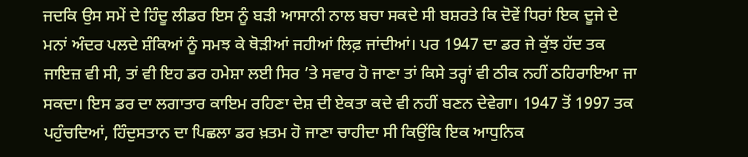ਜਦਕਿ ਉਸ ਸਮੇਂ ਦੇ ਹਿੰਦੂ ਲੀਡਰ ਇਸ ਨੂੰ ਬੜੀ ਆਸਾਨੀ ਨਾਲ ਬਚਾ ਸਕਦੇ ਸੀ ਬਸ਼ਰਤੇ ਕਿ ਦੋਵੇਂ ਧਿਰਾਂ ਇਕ ਦੂਜੇ ਦੇ ਮਨਾਂ ਅੰਦਰ ਪਲਦੇ ਸ਼ੰਕਿਆਂ ਨੂੰ ਸਮਝ ਕੇ ਥੋੜੀਆਂ ਜਹੀਆਂ ਲਿਫ਼ ਜਾਂਦੀਆਂ। ਪਰ 1947 ਦਾ ਡਰ ਜੇ ਕੁੱਝ ਹੱਦ ਤਕ ਜਾਇਜ਼ ਵੀ ਸੀ, ਤਾਂ ਵੀ ਇਹ ਡਰ ਹਮੇਸ਼ਾ ਲਈ ਸਿਰ ’ਤੇ ਸਵਾਰ ਹੋ ਜਾਣਾ ਤਾਂ ਕਿਸੇ ਤਰ੍ਹਾਂ ਵੀ ਠੀਕ ਨਹੀਂ ਠਹਿਰਾਇਆ ਜਾ ਸਕਦਾ। ਇਸ ਡਰ ਦਾ ਲਗਾਤਾਰ ਕਾਇਮ ਰਹਿਣਾ ਦੇਸ਼ ਦੀ ਏਕਤਾ ਕਦੇ ਵੀ ਨਹੀਂ ਬਣਨ ਦੇਵੇਗਾ। 1947 ਤੋਂ 1997 ਤਕ ਪਹੁੰਚਦਿਆਂ, ਹਿੰਦੁਸਤਾਨ ਦਾ ਪਿਛਲਾ ਡਰ ਖ਼ਤਮ ਹੋ ਜਾਣਾ ਚਾਹੀਦਾ ਸੀ ਕਿਉਂਕਿ ਇਕ ਆਧੁਨਿਕ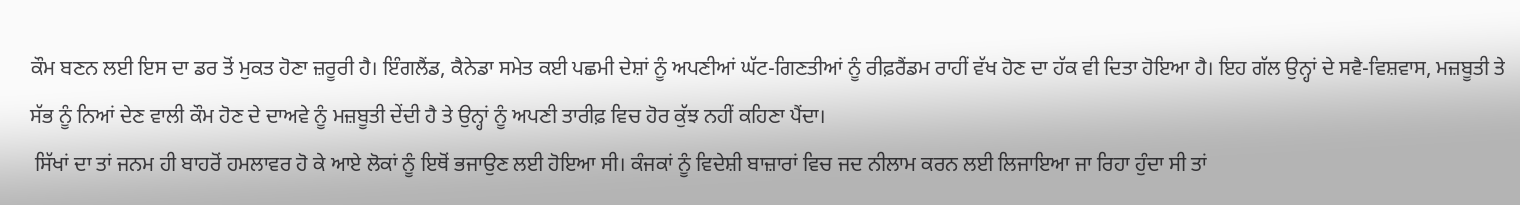ਕੌਮ ਬਣਨ ਲਈ ਇਸ ਦਾ ਡਰ ਤੋਂ ਮੁਕਤ ਹੋਣਾ ਜ਼ਰੂਰੀ ਹੈ। ਇੰਗਲੈਂਡ, ਕੈਨੇਡਾ ਸਮੇਤ ਕਈ ਪਛਮੀ ਦੇਸ਼ਾਂ ਨੂੰ ਅਪਣੀਆਂ ਘੱਟ-ਗਿਣਤੀਆਂ ਨੂੰ ਰੀਫ਼ਰੈਂਡਮ ਰਾਹੀਂ ਵੱਖ ਹੋਣ ਦਾ ਹੱਕ ਵੀ ਦਿਤਾ ਹੋਇਆ ਹੈ। ਇਹ ਗੱਲ ਉਨ੍ਹਾਂ ਦੇ ਸਵੈ-ਵਿਸ਼ਵਾਸ, ਮਜ਼ਬੂਤੀ ਤੇ ਸੱਭ ਨੂੰ ਨਿਆਂ ਦੇਣ ਵਾਲੀ ਕੌਮ ਹੋਣ ਦੇ ਦਾਅਵੇ ਨੂੰ ਮਜ਼ਬੂਤੀ ਦੇਂਦੀ ਹੈ ਤੇ ਉਨ੍ਹਾਂ ਨੂੰ ਅਪਣੀ ਤਾਰੀਫ਼ ਵਿਚ ਹੋਰ ਕੁੱਝ ਨਹੀਂ ਕਹਿਣਾ ਪੈਂਦਾ।
 ਸਿੱਖਾਂ ਦਾ ਤਾਂ ਜਨਮ ਹੀ ਬਾਹਰੋਂ ਹਮਲਾਵਰ ਹੋ ਕੇ ਆਏ ਲੋਕਾਂ ਨੂੰ ਇਥੋਂ ਭਜਾਉਣ ਲਈ ਹੋਇਆ ਸੀ। ਕੰਜਕਾਂ ਨੂੰ ਵਿਦੇਸ਼ੀ ਬਾਜ਼ਾਰਾਂ ਵਿਚ ਜਦ ਨੀਲਾਮ ਕਰਨ ਲਈ ਲਿਜਾਇਆ ਜਾ ਰਿਹਾ ਹੁੰਦਾ ਸੀ ਤਾਂ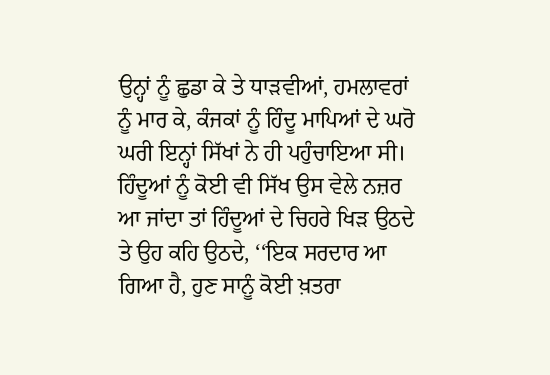ਉਨ੍ਹਾਂ ਨੂੰ ਛੁਡਾ ਕੇ ਤੇ ਧਾੜਵੀਆਂ, ਹਮਲਾਵਰਾਂ ਨੂੰ ਮਾਰ ਕੇ, ਕੰਜਕਾਂ ਨੂੰ ਹਿੰਦੂ ਮਾਪਿਆਂ ਦੇ ਘਰੋ ਘਰੀ ਇਨ੍ਹਾਂ ਸਿੱਖਾਂ ਨੇ ਹੀ ਪਹੁੰਚਾਇਆ ਸੀ। ਹਿੰਦੂਆਂ ਨੂੰ ਕੋਈ ਵੀ ਸਿੱਖ ਉਸ ਵੇਲੇ ਨਜ਼ਰ ਆ ਜਾਂਦਾ ਤਾਂ ਹਿੰਦੂਆਂ ਦੇ ਚਿਹਰੇ ਖਿੜ ਉਠਦੇ ਤੇ ਉਹ ਕਹਿ ਉਠਦੇ, ‘‘ਇਕ ਸਰਦਾਰ ਆ ਗਿਆ ਹੈ, ਹੁਣ ਸਾਨੂੰ ਕੋਈ ਖ਼ਤਰਾ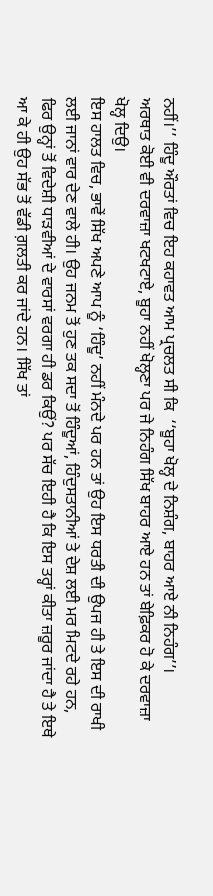ਨਹੀਂ।’’ ਹਿੰਦੂ ਔਰਤਾਂ ਵਿਚ ਇਹ ਕਹਾਵਤ ਆਮ ਪ੍ਰਚਲਤ ਸੀ ਕਿ  ‘‘ਬੂਹਾ ਖੋਲ੍ਹ ਦੇ ਨਿਸ਼ੰਗ, ਬਾਹਰ ਆਏ ਨੀ ਨਿਹੰਗ’’।
ਅਰਥਾਤ ਕੋਈ ਵੀ ਦਰਵਾਜ਼ਾ ਖਟਖਟਾਏ, ਬੂਹਾ ਨਹੀਂ ਖੋਲ੍ਹਣਾ ਪਰ ਜੇ ਨਿਹੰਗ ਸਿੱਖ ਬਾਹਰ ਆਏ ਹਨ ਤਾਂ ਬੇਫ਼ਿਕਰ ਹੋ ਕੇ ਦਰਵਾਜ਼ਾ ਖੋਲ੍ਹ ਦਿਉ।
ਇਸ ਹਾਲਤ ਵਿਚ, ਭਾਵੇਂ ਸਿੱਖ ਅਪਣੇ ਆਪ ਨੂੰ ‘ਹਿੰਦੂ’ ਨਹੀਂ ਮੰਨਦੇ ਪਰ ਹਨ ਤਾਂ ਉਹ ਇਸ ਧਰਤੀ ਦੀ ਉਪਜ ਹੀ ਤੇ ਇਸ ਦੀ ਰਾਖੀ ਲਈ ਜਾਨਾਂ ਵਾਰ ਦੇਣ ਵਾਲੇ ਹੀ। ਉਹ ਜਨਮ ਤੋਂ ਹੁਣ ਤਕ ਸਦਾ ਤੋਂ ਹਿੰਦੂਆਂ, ਹਿੰਦੁਸਤਾਨੀਆਂ ਤੇ ਦੇਸ਼ ਲਈ ਮਰ ਮਿਟਦੇ ਰਹੇ ਹਨ, ਫਿਰ ਉਨ੍ਹਾਂ ਤੋਂ ਵਿਦੇਸ਼ੀ ਧਾੜਵੀਆਂ ਦੇ ਵਾਰਸਾਂ ਵਰਗਾ ਹੀ ਡਰ ਕਿਉਂ? ਪਰ ਸੱਚ ਇਹੀ ਹੈ ਕਿ ਇਸ ਤਰ੍ਹਾਂ ਕੀਤਾ ਜ਼ਰੂਰ ਜਾਂਦਾ ਹੈ ਤੇ ਇਥੇ ਆ ਕੇ ਹੀ ਉਹ ਸੱਭ ਤੋਂ ਵੱਡੀ ਗ਼ਲਤੀ ਕਰ ਜਾਂਦੇ ਹਨ। ਸਿੱਖ ਤਾਂ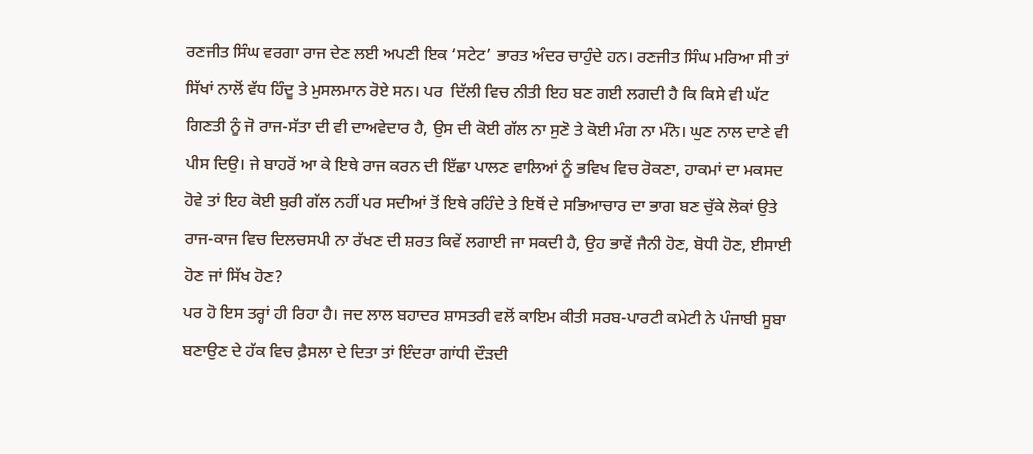ਰਣਜੀਤ ਸਿੰਘ ਵਰਗਾ ਰਾਜ ਦੇਣ ਲਈ ਅਪਣੀ ਇਕ ‘ਸਟੇਟ’ ਭਾਰਤ ਅੰਦਰ ਚਾਹੁੰਦੇ ਹਨ। ਰਣਜੀਤ ਸਿੰਘ ਮਰਿਆ ਸੀ ਤਾਂ ਸਿੱਖਾਂ ਨਾਲੋਂ ਵੱਧ ਹਿੰਦੂ ਤੇ ਮੁਸਲਮਾਨ ਰੋਏ ਸਨ। ਪਰ  ਦਿੱਲੀ ਵਿਚ ਨੀਤੀ ਇਹ ਬਣ ਗਈ ਲਗਦੀ ਹੈ ਕਿ ਕਿਸੇ ਵੀ ਘੱਟ ਗਿਣਤੀ ਨੂੰ ਜੋ ਰਾਜ-ਸੱਤਾ ਦੀ ਵੀ ਦਾਅਵੇਦਾਰ ਹੈ, ਉਸ ਦੀ ਕੋਈ ਗੱਲ ਨਾ ਸੁਣੋ ਤੇ ਕੋਈ ਮੰਗ ਨਾ ਮੰਨੋ। ਘੁਣ ਨਾਲ ਦਾਣੇ ਵੀ ਪੀਸ ਦਿਉ। ਜੇ ਬਾਹਰੋਂ ਆ ਕੇ ਇਥੇ ਰਾਜ ਕਰਨ ਦੀ ਇੱਛਾ ਪਾਲਣ ਵਾਲਿਆਂ ਨੂੰ ਭਵਿਖ ਵਿਚ ਰੋਕਣਾ, ਹਾਕਮਾਂ ਦਾ ਮਕਸਦ ਹੋਵੇ ਤਾਂ ਇਹ ਕੋਈ ਬੁਰੀ ਗੱਲ ਨਹੀਂ ਪਰ ਸਦੀਆਂ ਤੋਂ ਇਥੇ ਰਹਿੰਦੇ ਤੇ ਇਥੋਂ ਦੇ ਸਭਿਆਚਾਰ ਦਾ ਭਾਗ ਬਣ ਚੁੱਕੇ ਲੋਕਾਂ ਉਤੇ ਰਾਜ-ਕਾਜ ਵਿਚ ਦਿਲਚਸਪੀ ਨਾ ਰੱਖਣ ਦੀ ਸ਼ਰਤ ਕਿਵੇਂ ਲਗਾਈ ਜਾ ਸਕਦੀ ਹੈ, ਉਹ ਭਾਵੇਂ ਜੈਨੀ ਹੋਣ, ਬੋਧੀ ਹੋਣ, ਈਸਾਈ ਹੋਣ ਜਾਂ ਸਿੱਖ ਹੋਣ?
ਪਰ ਹੋ ਇਸ ਤਰ੍ਹਾਂ ਹੀ ਰਿਹਾ ਹੈ। ਜਦ ਲਾਲ ਬਹਾਦਰ ਸ਼ਾਸਤਰੀ ਵਲੋਂ ਕਾਇਮ ਕੀਤੀ ਸਰਬ-ਪਾਰਟੀ ਕਮੇਟੀ ਨੇ ਪੰਜਾਬੀ ਸੂਬਾ ਬਣਾਉਣ ਦੇ ਹੱਕ ਵਿਚ ਫ਼ੈਸਲਾ ਦੇ ਦਿਤਾ ਤਾਂ ਇੰਦਰਾ ਗਾਂਧੀ ਦੌੜਦੀ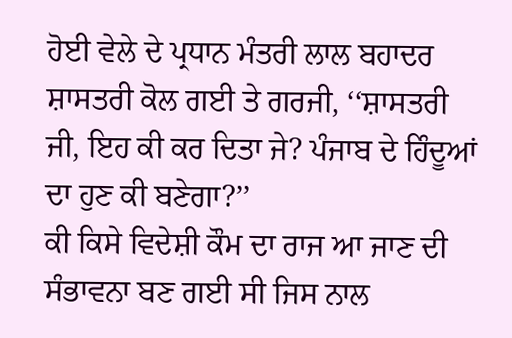ਹੋਈ ਵੇਲੇ ਦੇ ਪ੍ਰਧਾਨ ਮੰਤਰੀ ਲਾਲ ਬਹਾਦਰ ਸ਼ਾਸਤਰੀ ਕੋਲ ਗਈ ਤੇ ਗਰਜੀ, ‘‘ਸ਼ਾਸਤਰੀ ਜੀ, ਇਹ ਕੀ ਕਰ ਦਿਤਾ ਜੇ? ਪੰਜਾਬ ਦੇ ਹਿੰਦੂਆਂ ਦਾ ਹੁਣ ਕੀ ਬਣੇਗਾ?’’
ਕੀ ਕਿਸੇ ਵਿਦੇਸ਼ੀ ਕੌਮ ਦਾ ਰਾਜ ਆ ਜਾਣ ਦੀ ਸੰਭਾਵਨਾ ਬਣ ਗਈ ਸੀ ਜਿਸ ਨਾਲ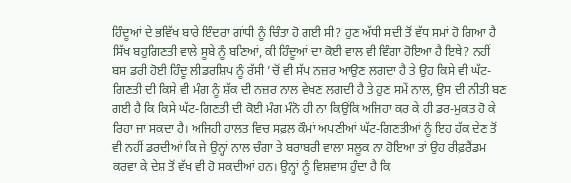ਹਿੰਦੂਆਂ ਦੇ ਭਵਿੱਖ ਬਾਰੇ ਇੰਦਰਾ ਗਾਂਧੀ ਨੂੰ ਚਿੰਤਾ ਹੋ ਗਈ ਸੀ? ਹੁਣ ਅੱਧੀ ਸਦੀ ਤੋਂ ਵੱਧ ਸਮਾਂ ਹੋ ਗਿਆ ਹੈ ਸਿੱਖ ਬਹੁਗਿਣਤੀ ਵਾਲੇ ਸੂਬੇ ਨੂੰ ਬਣਿਆਂ, ਕੀ ਹਿੰਦੂਆਂ ਦਾ ਕੋਈ ਵਾਲ ਵੀ ਵਿੰਗਾ ਹੋਇਆ ਹੈ ਇਥੇ? ਨਹੀਂ ਬਸ ਡਰੀ ਹੋਈ ਹਿੰਦੂ ਲੀਡਰਸ਼ਿਪ ਨੂੰ ਰੱਸੀ ’ਚੋਂ ਵੀ ਸੱਪ ਨਜ਼ਰ ਆਉਣ ਲਗਦਾ ਹੈ ਤੇ ਉਹ ਕਿਸੇ ਵੀ ਘੱਟ-ਗਿਣਤੀ ਦੀ ਕਿਸੇ ਵੀ ਮੰਗ ਨੂੰ ਸ਼ੱਕ ਦੀ ਨਜ਼ਰ ਨਾਲ ਵੇਖਣ ਲਗਦੀ ਹੈ ਤੇ ਹੁਣ ਸਮੇਂ ਨਾਲ, ਉਸ ਦੀ ਨੀਤੀ ਬਣ ਗਈ ਹੈ ਕਿ ਕਿਸੇ ਘੱਟ-ਗਿਣਤੀ ਦੀ ਕੋਈ ਮੰਗ ਮੰਨੋ ਹੀ ਨਾ ਕਿਉਂਕਿ ਅਜਿਹਾ ਕਰ ਕੇ ਹੀ ਡਰ-ਮੁਕਤ ਹੋ ਕੇ ਰਿਹਾ ਜਾ ਸਕਦਾ ਹੈ। ਅਜਿਹੀ ਹਾਲਤ ਵਿਚ ਸਫ਼ਲ ਕੌਮਾਂ ਅਪਣੀਆਂ ਘੱਟ-ਗਿਣਤੀਆਂ ਨੂੰ ਇਹ ਹੱਕ ਦੇਣ ਤੋਂ ਵੀ ਨਹੀਂ ਡਰਦੀਆਂ ਕਿ ਜੇ ਉਨ੍ਹਾਂ ਨਾਲ ਚੰਗਾ ਤੇ ਬਰਾਬਰੀ ਵਾਲਾ ਸਲੂਕ ਨਾ ਹੋਇਆ ਤਾਂ ਉਹ ਰੀਫ਼ਰੈਂਡਮ ਕਰਵਾ ਕੇ ਦੇਸ਼ ਤੋਂ ਵੱਖ ਵੀ ਹੋ ਸਕਦੀਆਂ ਹਨ। ਉਨ੍ਹਾਂ ਨੂੰ ਵਿਸ਼ਵਾਸ ਹੁੰਦਾ ਹੈ ਕਿ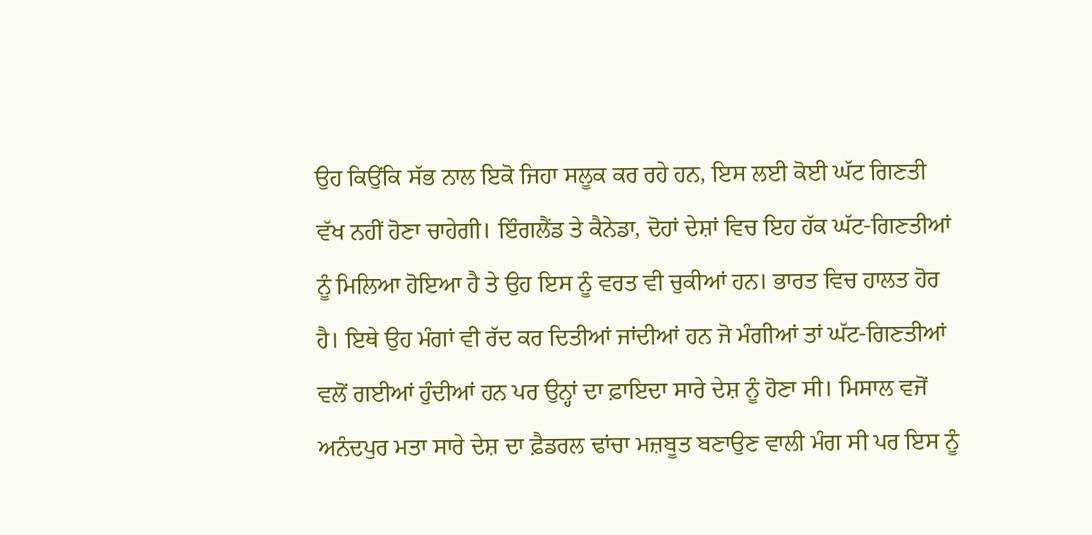ਉਹ ਕਿਉਂਕਿ ਸੱਭ ਨਾਲ ਇਕੋ ਜਿਹਾ ਸਲੂਕ ਕਰ ਰਹੇ ਹਨ, ਇਸ ਲਈ ਕੋਈ ਘੱਟ ਗਿਣਤੀ ਵੱਖ ਨਹੀਂ ਹੋਣਾ ਚਾਹੇਗੀ। ਇੰਗਲੈਂਡ ਤੇ ਕੈਨੇਡਾ, ਦੋਹਾਂ ਦੇਸ਼ਾਂ ਵਿਚ ਇਹ ਹੱਕ ਘੱਟ-ਗਿਣਤੀਆਂ ਨੂੰ ਮਿਲਿਆ ਹੋਇਆ ਹੈ ਤੇ ਉਹ ਇਸ ਨੂੰ ਵਰਤ ਵੀ ਚੁਕੀਆਂ ਹਨ। ਭਾਰਤ ਵਿਚ ਹਾਲਤ ਹੋਰ ਹੈ। ਇਥੇ ਉਹ ਮੰਗਾਂ ਵੀ ਰੱਦ ਕਰ ਦਿਤੀਆਂ ਜਾਂਦੀਆਂ ਹਨ ਜੋ ਮੰਗੀਆਂ ਤਾਂ ਘੱਟ-ਗਿਣਤੀਆਂ ਵਲੋਂ ਗਈਆਂ ਹੁੰਦੀਆਂ ਹਨ ਪਰ ਉਨ੍ਹਾਂ ਦਾ ਫ਼ਾਇਦਾ ਸਾਰੇ ਦੇਸ਼ ਨੂੰ ਹੋਣਾ ਸੀ। ਮਿਸਾਲ ਵਜੋਂ ਅਨੰਦਪੁਰ ਮਤਾ ਸਾਰੇ ਦੇਸ਼ ਦਾ ਫ਼ੈਡਰਲ ਢਾਂਚਾ ਮਜ਼ਬੂਤ ਬਣਾਉਣ ਵਾਲੀ ਮੰਗ ਸੀ ਪਰ ਇਸ ਨੂੰ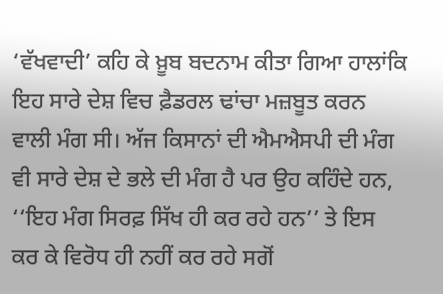‘ਵੱਖਵਾਦੀ’ ਕਹਿ ਕੇ ਖ਼ੂਬ ਬਦਨਾਮ ਕੀਤਾ ਗਿਆ ਹਾਲਾਂਕਿ ਇਹ ਸਾਰੇ ਦੇਸ਼ ਵਿਚ ਫ਼ੈਡਰਲ ਢਾਂਚਾ ਮਜ਼ਬੂਤ ਕਰਨ ਵਾਲੀ ਮੰਗ ਸੀ। ਅੱਜ ਕਿਸਾਨਾਂ ਦੀ ਐਮਐਸਪੀ ਦੀ ਮੰਗ ਵੀ ਸਾਰੇ ਦੇਸ਼ ਦੇ ਭਲੇ ਦੀ ਮੰਗ ਹੈ ਪਰ ਉਹ ਕਹਿੰਦੇ ਹਨ, ‘‘ਇਹ ਮੰਗ ਸਿਰਫ਼ ਸਿੱਖ ਹੀ ਕਰ ਰਹੇ ਹਨ’’ ਤੇ ਇਸ ਕਰ ਕੇ ਵਿਰੋਧ ਹੀ ਨਹੀਂ ਕਰ ਰਹੇ ਸਗੋਂ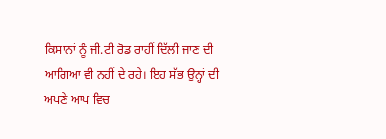ਕਿਸਾਨਾਂ ਨੂੰ ਜੀ.ਟੀ ਰੋਡ ਰਾਹੀਂ ਦਿੱਲੀ ਜਾਣ ਦੀ ਆਗਿਆ ਵੀ ਨਹੀਂ ਦੇ ਰਹੇ। ਇਹ ਸੱਭ ਉਨ੍ਹਾਂ ਦੀ ਅਪਣੇ ਆਪ ਵਿਚ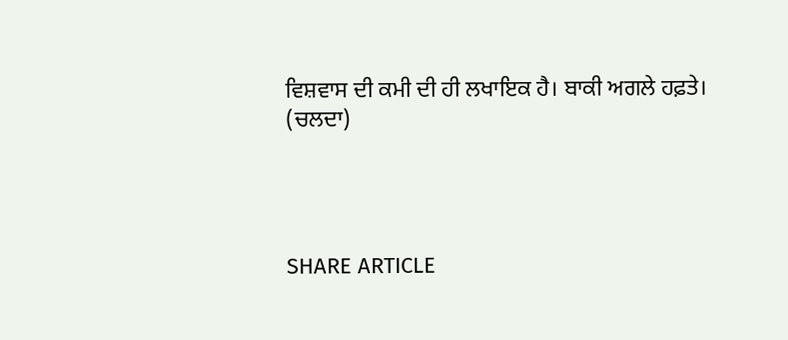ਵਿਸ਼ਵਾਸ ਦੀ ਕਮੀ ਦੀ ਹੀ ਲਖਾਇਕ ਹੈ। ਬਾਕੀ ਅਗਲੇ ਹਫ਼ਤੇ।
(ਚਲਦਾ)




SHARE ARTICLE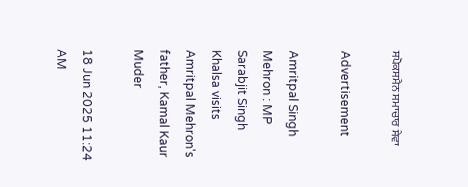ਸਪੋਕਸਮੈਨ ਸਮਾਚਾਰ ਸੇਵਾ

Advertisement

Amritpal Singh Mehron : MP Sarabjit Singh Khalsa visits Amritpal Mehron's father, Kamal Kaur Muder

18 Jun 2025 11:24 AM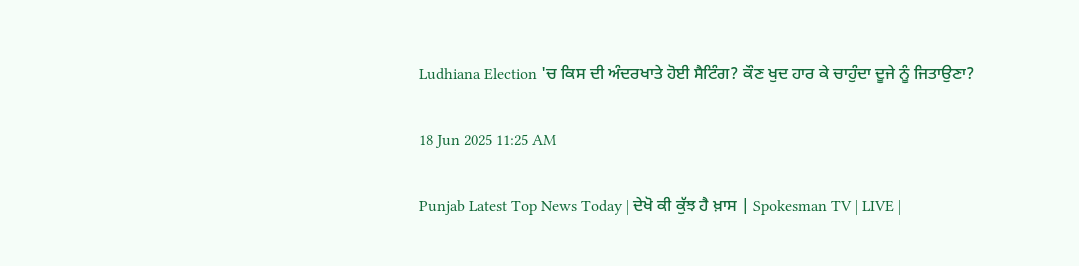Ludhiana Election 'ਚ ਕਿਸ ਦੀ ਅੰਦਰਖਾਤੇ ਹੋਈ ਸੈਟਿੰਗ? ਕੌਣ ਖੁਦ ਹਾਰ ਕੇ ਚਾਹੁੰਦਾ ਦੂਜੇ ਨੂੰ ਜਿਤਾਉਣਾ?

18 Jun 2025 11:25 AM

Punjab Latest Top News Today | ਦੇਖੋ ਕੀ ਕੁੱਝ ਹੈ ਖ਼ਾਸ | Spokesman TV | LIVE |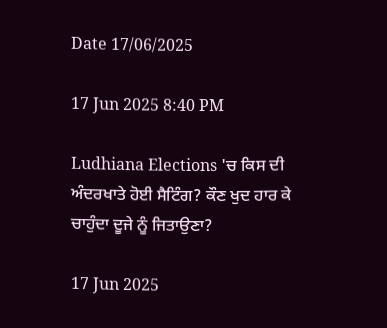Date 17/06/2025

17 Jun 2025 8:40 PM

Ludhiana Elections 'ਚ ਕਿਸ ਦੀ ਅੰਦਰਖਾਤੇ ਹੋਈ ਸੈਟਿੰਗ? ਕੌਣ ਖੁਦ ਹਾਰ ਕੇ ਚਾਹੁੰਦਾ ਦੂਜੇ ਨੂੰ ਜਿਤਾਉਣਾ?

17 Jun 2025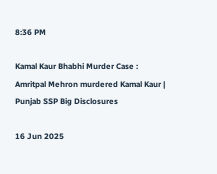8:36 PM

Kamal Kaur Bhabhi Murder Case : Amritpal Mehron murdered Kamal Kaur | Punjab SSP Big Disclosures

16 Jun 2025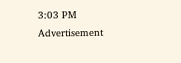3:03 PM
Advertisement